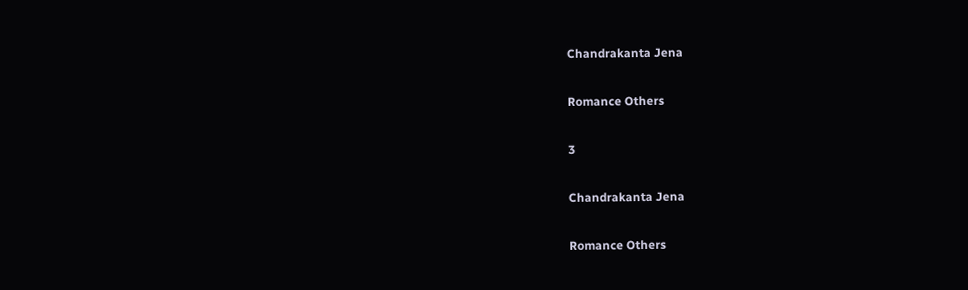Chandrakanta Jena

Romance Others

3

Chandrakanta Jena

Romance Others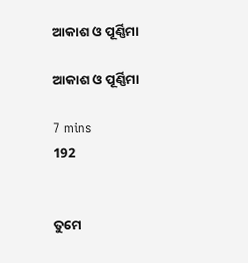ଆକାଶ ଓ ପୂର୍ଣ୍ଣିମା

ଆକାଶ ଓ ପୂର୍ଣ୍ଣିମା

7 mins
192


ତୁମେ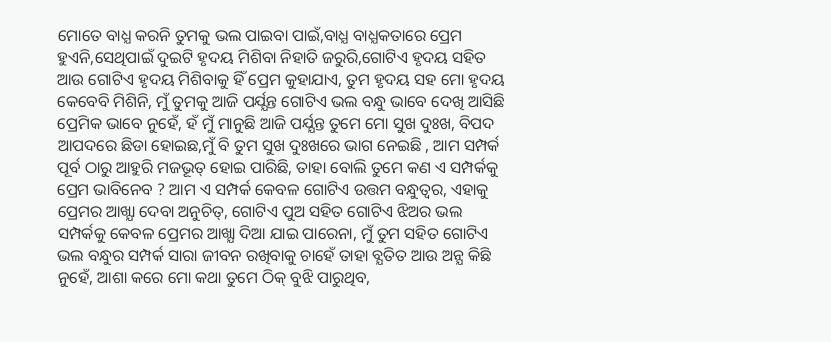ମୋତେ ବାଧ୍ଯ କରନି ତୁମକୁ ଭଲ ପାଇବା ପାଇଁ,ବାଧ୍ଯ ବାଧ୍ଯକତାରେ ପ୍ରେମ ହୁଏନି,ସେଥିପାଇଁ ଦୁଇଟି ହୃଦୟ ମିଶିବା ନିହାତି ଜରୁରି,ଗୋଟିଏ ହୃଦୟ ସହିତ ଆଉ ଗୋଟିଏ ହୃଦୟ ମିଶିବାକୁ ହିଁ ପ୍ରେମ କୁହାଯାଏ, ତୁମ ହୃଦୟ ସହ ମୋ ହୃଦୟ କେବେବି ମିଶିନି, ମୁଁ ତୁମକୁ ଆଜି ପର୍ଯ୍ଯନ୍ତ ଗୋଟିଏ ଭଲ ବନ୍ଧୁ ଭାବେ ଦେଖି ଆସିଛି ପ୍ରେମିକ ଭାବେ ନୁହେଁ, ହଁ ମୁଁ ମାନୁଛି ଆଜି ପର୍ଯ୍ଯନ୍ତ ତୁମେ ମୋ ସୁଖ ଦୁଃଖ, ବିପଦ ଆପଦରେ ଛିଡା ହୋଇଛ,ମୁଁ ବି ତୁମ ସୁଖ ଦୁଃଖରେ ଭାଗ ନେଇଛି , ଆମ ସମ୍ପର୍କ ପୂର୍ବ ଠାରୁ ଆହୁରି ମଜଭୂତ୍ ହୋଇ ପାରିଛି, ତାହା ବୋଲି ତୁମେ କଣ ଏ ସମ୍ପର୍କକୁ ପ୍ରେମ ଭାବିନେବ ? ଆମ ଏ ସମ୍ପର୍କ କେବଳ ଗୋଟିଏ ଉତ୍ତମ ବନ୍ଧୁତ୍ବର, ଏହାକୁ ପ୍ରେମର ଆଖ୍ଯା ଦେବା ଅନୁଚିତ୍, ଗୋଟିଏ ପୁଅ ସହିତ ଗୋଟିଏ ଝିଅର ଭଲ ସମ୍ପର୍କକୁ କେବଳ ପ୍ରେମର ଆଖ୍ଯା ଦିଆ ଯାଇ ପାରେନା, ମୁଁ ତୁମ ସହିତ ଗୋଟିଏ ଭଲ ବନ୍ଧୁର ସମ୍ପର୍କ ସାରା ଜୀବନ ରଖିବାକୁ ଚାହେଁ ତାହା ବ୍ଯତିତ ଆଉ ଅନ୍ଯ କିଛି ନୁହେଁ, ଆଶା କରେ ମୋ କଥା ତୁମେ ଠିକ୍ ବୁଝି ପାରୁଥିବ,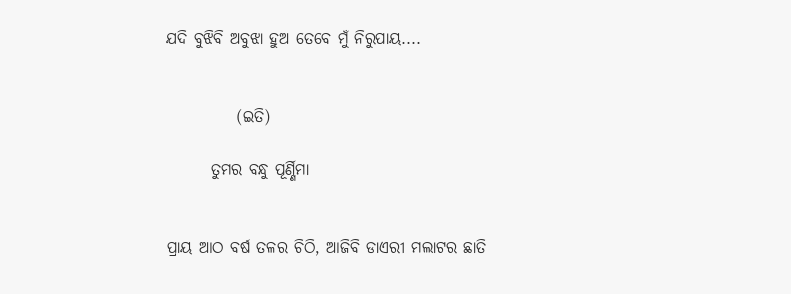ଯଦି ବୁଝିବି ଅବୁଝା ହୁଅ ତେବେ ମୁଁ ନିରୁପାୟ....


           (ଇତି)

       ତୁମର ବନ୍ଧୁ ପୂର୍ଣ୍ଣିମା


ପ୍ରାୟ ଆଠ ବର୍ଷ ତଳର ଚିଠି, ଆଜିବି ଡାଏରୀ ମଲାଟର ଛାତି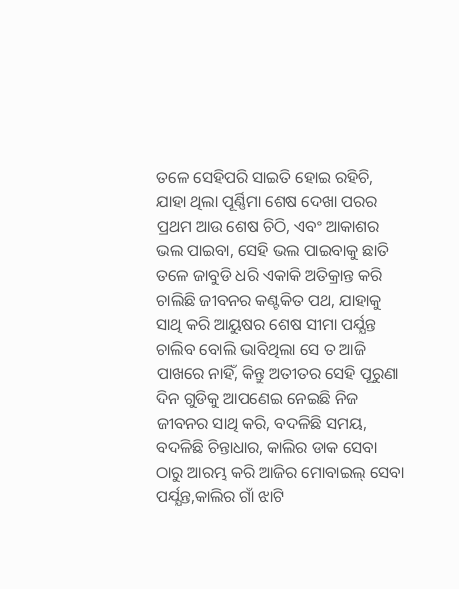ତଳେ ସେହିପରି ସାଇତି ହୋଇ ରହିଚି, ଯାହା ଥିଲା ପୂର୍ଣ୍ଣିମା ଶେଷ ଦେଖା ପରର ପ୍ରଥମ ଆଉ ଶେଷ ଚିଠି, ଏବଂ ଆକାଶର ଭଲ ପାଇବା, ସେହି ଭଲ ପାଇବାକୁ ଛାତି ତଳେ ଜାବୁଡି ଧରି ଏକାକି ଅତିକ୍ରାନ୍ତ କରି ଚାଲିଛି ଜୀବନର କଣ୍ଟକିତ ପଥ, ଯାହାକୁ ସାଥି କରି ଆୟୁଷର ଶେଷ ସୀମା ପର୍ଯ୍ଯନ୍ତ ଚାଲିବ ବୋଲି ଭାବିଥିଲା ସେ ତ ଆଜି ପାଖରେ ନାହିଁ, କିନ୍ତୁ ଅତୀତର ସେହି ପୂରୁଣା ଦିନ ଗୁଡିକୁ ଆପଣେଇ ନେଇଛି ନିଜ ଜୀବନର ସାଥି କରି, ବଦଳିଛି ସମୟ, ବଦଳିଛି ଚିନ୍ତାଧାର, କାଲିର ଡାକ ସେବା ଠାରୁ ଆରମ୍ଭ କରି ଆଜିର ମୋବାଇଲ୍ ସେବା ପର୍ଯ୍ଯନ୍ତ,କାଲିର ଗାଁ ଝାଟି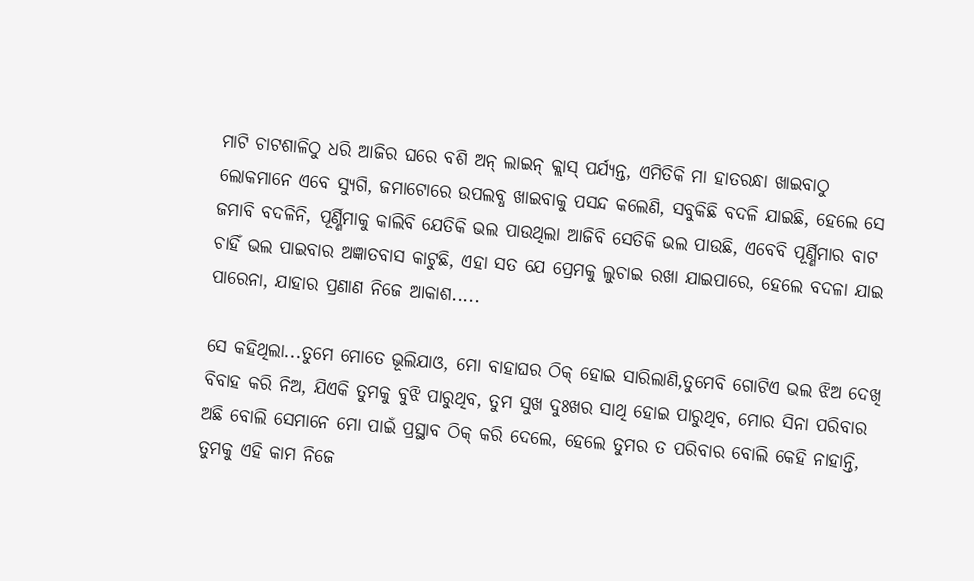ମାଟି ଚାଟଶାଳିଠୁ ଧରି ଆଜିର ଘରେ ବଶି ଅନ୍ ଲାଇନ୍ କ୍ଲାସ୍ ପର୍ଯ୍ଯନ୍ତ, ଏମିତିକି ମା ହାତରନ୍ଧା ଖାଇବାଠୁ ଲୋକମାନେ ଏବେ ସ୍ଯୁଗି, ଜମାଟୋରେ ଉପଲବ୍ଧ ଖାଇବାକୁ ପସନ୍ଦ କଲେଣି, ସବୁକିଛି ବଦଳି ଯାଇଛି, ହେଲେ ସେ ଜମାବି ବଦଳିନି, ପୂର୍ଣ୍ଣିମାକୁ କାଲିବି ଯେତିକି ଭଲ ପାଉଥିଲା ଆଜିବି ସେତିକି ଭଲ ପାଉଛି, ଏବେବି ପୂର୍ଣ୍ଣିମାର ବାଟ ଚାହିଁ ଭଲ ପାଇବାର ଅଜ୍ଞାତବାସ କାଟୁଛି, ଏହା ସତ ଯେ ପ୍ରେମକୁ ଲୁଚାଇ ରଖା ଯାଇପାରେ, ହେଲେ ବଦଳା ଯାଇ ପାରେନା, ଯାହାର ପ୍ରଣାଣ ନିଜେ ଆକାଶ.....

ସେ କହିଥିଲା...ତୁମେ ମୋତେ ଭୂଲିଯାଓ, ମୋ ବାହାଘର ଠିକ୍ ହୋଇ ସାରିଲାଣି,ତୁମେବି ଗୋଟିଏ ଭଲ ଝିଅ ଦେଖି ବିବାହ କରି ନିଅ, ଯିଏକି ତୁମକୁ ବୁଝି ପାରୁଥିବ, ତୁମ ସୁଖ ଦୁଃଖର ସାଥି ହୋଇ ପାରୁଥିବ, ମୋର ସିନା ପରିବାର ଅଛି ବୋଲି ସେମାନେ ମୋ ପାଇଁ ପ୍ରସ୍ଥାବ ଠିକ୍ କରି ଦେଲେ, ହେଲେ ତୁମର ତ ପରିବାର ବୋଲି କେହି ନାହାନ୍ତି, ତୁମକୁ ଏହି କାମ ନିଜେ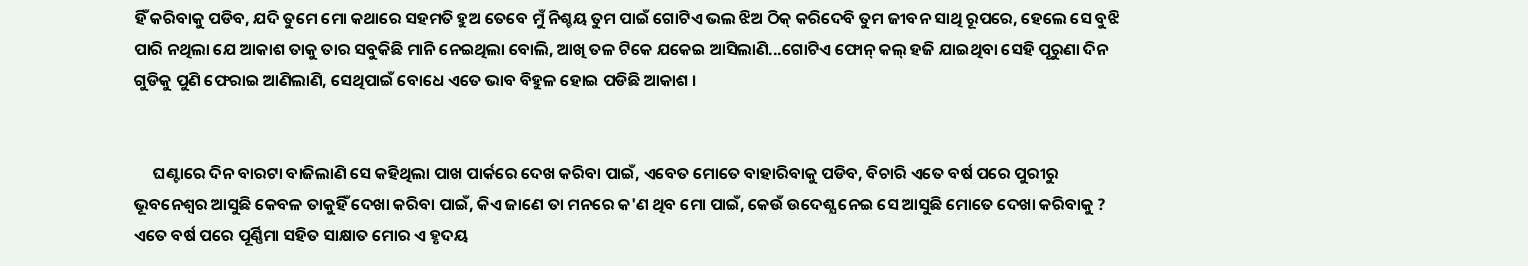ହିଁ କରିବାକୁ ପଡିବ, ଯଦି ତୁମେ ମୋ କଥାରେ ସହମତି ହୁଅ ତେବେ ମୁଁ ନିଶ୍ଚୟ ତୁମ ପାଇଁ ଗୋଟିଏ ଭଲ ଝିଅ ଠିକ୍ କରିଦେବି ତୁମ ଜୀବନ ସାଥି ରୂପରେ, ହେଲେ ସେ ବୁଝି ପାରି ନଥିଲା ଯେ ଆକାଶ ତାକୁ ତାର ସବୁକିଛି ମାନି ନେଇଥିଲା ବୋଲି, ଆଖି ତଳ ଟିକେ ଯକେଇ ଆସିଲାଣି...ଗୋଟିଏ ଫୋନ୍ କଲ୍ ହଜି ଯାଇଥିବା ସେହି ପୂରୁଣା ଦିନ ଗୁଡିକୁ ପୁଣି ଫେରାଇ ଆଣିଲାଣି, ସେଥିପାଇଁ ବୋଧେ ଏତେ ଭାବ ବିହୁଳ ହୋଇ ପଡିଛି ଆକାଶ ।


     ଘଣ୍ଟାରେ ଦିନ ବାରଟା ବାଜିଲାଣି ସେ କହିଥିଲା ପାଖ ପାର୍କରେ ଦେଖ କରିବା ପାଇଁ, ଏବେତ ମୋତେ ବାହାରିବାକୁ ପଡିବ, ବିଚାରି ଏତେ ବର୍ଷ ପରେ ପୁରୀରୁ ଭୂବନେଶ୍ବର ଆସୁଛି କେବଳ ତାକୁହିଁ ଦେଖା କରିବା ପାଇଁ, କିଏ ଜାଣେ ତା ମନରେ କ'ଣ ଥିବ ମୋ ପାଇଁ, କେଉଁ ଉଦେଶ୍ଯ ନେଇ ସେ ଆସୁଛି ମୋତେ ଦେଖା କରିବାକୁ ? ଏତେ ବର୍ଷ ପରେ ପୂର୍ଣ୍ଣିମା ସହିତ ସାକ୍ଷାତ ମୋର ଏ ହୃଦୟ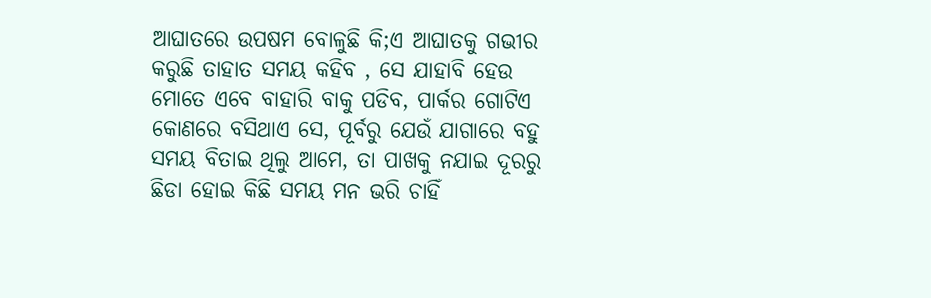ଆଘାତରେ ଉପଷମ ବୋଳୁଛି କି;ଏ ଆଘାତକୁ ଗଭୀର କରୁଛି ତାହାତ ସମୟ କହିବ , ସେ ଯାହାବି ହେଉ ମୋତେ ଏବେ ବାହାରି ବାକୁ ପଡିବ, ପାର୍କର ଗୋଟିଏ କୋଣରେ ବସିଥାଏ ସେ, ପୂର୍ବରୁ ଯେଉଁ ଯାଗାରେ ବହୁ ସମୟ ବିତାଇ ଥିଲୁ ଆମେ, ତା ପାଖକୁ ନଯାଇ ଦୂରରୁ ଛିଡା ହୋଇ କିଛି ସମୟ ମନ ଭରି ଚାହିଁ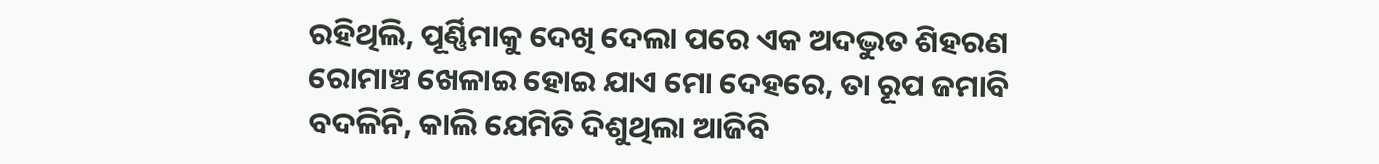ରହିଥିଲି, ପୂର୍ଣ୍ଣିମାକୁ ଦେଖି ଦେଲା ପରେ ଏକ ଅଦଦ୍ଭୁତ ଶିହରଣ ରୋମାଞ୍ଚ ଖେଳାଇ ହୋଇ ଯାଏ ମୋ ଦେହରେ, ତା ରୂପ ଜମାବି ବଦଳିନି, କାଲି ଯେମିତି ଦିଶୁଥିଲା ଆଜିବି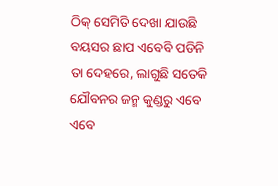ଠିକ୍ ସେମିତି ଦେଖା ଯାଉଛି ବୟସର ଛାପ ଏବେବି ପଡିନି ତା ଦେହରେ, ଲାଗୁଛି ସତେକି ଯୌବନର ଜନ୍ମ କୁଣ୍ଡରୁ ଏବେ ଏବେ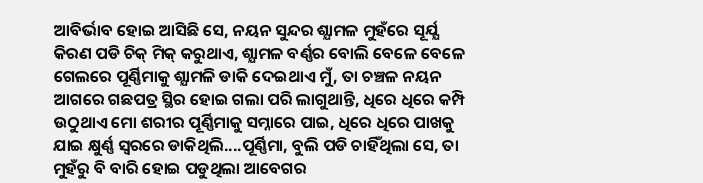ଆବିର୍ଭାବ ହୋଇ ଆସିଛି ସେ, ନୟନ ସୁନ୍ଦର ଶ୍ଯାମଳ ମୁହଁରେ ସୂର୍ଯ୍ଯ କିରଣ ପଡି ଚିକ୍ ମିକ୍ କରୁଥାଏ, ଶ୍ଯାମଳ ବର୍ଣ୍ଣର ବୋଲି ବେଳେ ବେଳେ ଗେଲରେ ପୂର୍ଣ୍ଣିମାକୁ ଶ୍ଯାମଳି ଡାକି ଦେଇଥାଏ ମୁଁ, ତା ଚଞ୍ଚଳ ନୟନ ଆଗରେ ଗଛପତ୍ର ସ୍ଥିର ହୋଇ ଗଲା ପରି ଲାଗୁଥାନ୍ତି, ଧିରେ ଧିରେ କମ୍ପି ଉଠୁଥାଏ ମୋ ଶରୀର ପୂର୍ଣ୍ଣିମାକୁ ସମ୍ନାରେ ପାଇ, ଧିରେ ଧିରେ ପାଖକୁ ଯାଇ କ୍ଷୁର୍ଣ୍ଣ ସ୍ବରରେ ଡାକିଥିଲି....ପୂର୍ଣ୍ଣିମା, ବୁଲି ପଡି ଚାହିଁଥିଲା ସେ, ତା ମୁହଁରୁ ବି ବାରି ହୋଇ ପଡୁଥିଲା ଆବେଗର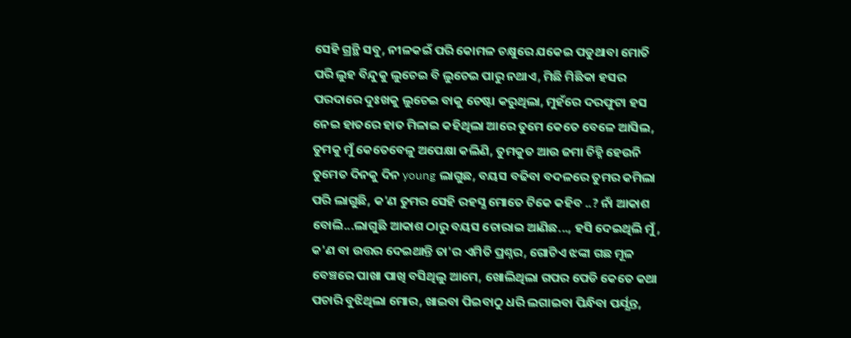ସେହି ଗ୍ରନ୍ଥି ସବୁ, ନୀଳକଇଁ ପରି କୋମଳ ଚକ୍ଷୁରେ ଯକେଇ ପଡୁଥାବା ମୋତି ପରି ଲୁହ ବିନ୍ଦୁକୁ ଲୁଚେଇ ବି ଲୁଚେଇ ପାରୁ ନଥାଏ, ମିଛି ମିଛିକା ହସର ପରଦାରେ ଦୁଃଖକୁ ଲୁଚେଇ ବାକୁ ଚେଷ୍ଟା କରୁଥିଲା, ମୁହଁରେ ଦରଫୁଟା ହସ ନେଇ ହାତରେ ହାତ ମିଳାଇ କହିଥିଲା ଆରେ ତୁମେ କେତେ ବେଳେ ଆସିଲ, ତୁମକୁ ମୁଁ କେତେବେଳୁ ଅପେକ୍ଷା କଲିଣି, ତୁମକୁତ ଆଉ ଜମା ଚିହ୍ନି ହେଉନି ତୁମେତ ଦିନକୁ ଦିନ young ଲାଗୁଛ, ବୟସ ବଢିବା ବଦଳରେ ତୁମର କମିଲା ପରି ଲାଗୁଛି, କ'ଣ ତୁମର ସେହି ରହସ୍ଯ ମୋତେ ଟିକେ କହିବ ..? ନାଁ ଆକାଶ ବୋଲି...ଲାଗୁଛି ଆକାଶ ଠାରୁ ବୟସ ଚୋରାଇ ଆଣିଛ..., ହସି ଦେଇଥିଲି ମୁଁ, କ'ଣ ବା ଉତ୍ତର ଦେଇଥାନ୍ତି ତା'ର ଏମିତି ପ୍ରଶ୍ନର, ଗୋଟିଏ ଝଙ୍କା ଗଛ ମୂଳ ବେଞ୍ଚରେ ପାଖା ପାଖି ବସିଥିଲୁ ଆମେ, ଖୋଲିଥିଲା ଗପର ପେଡି କେତେ କଥା ପଚାରି ବୁଝିଥିଲା ମୋର, ଖାଇବା ପିଇବାଠୁ ଧରି ଲଗାଇବା ପିନ୍ଧିବା ପର୍ଯ୍ଯନ୍ତ,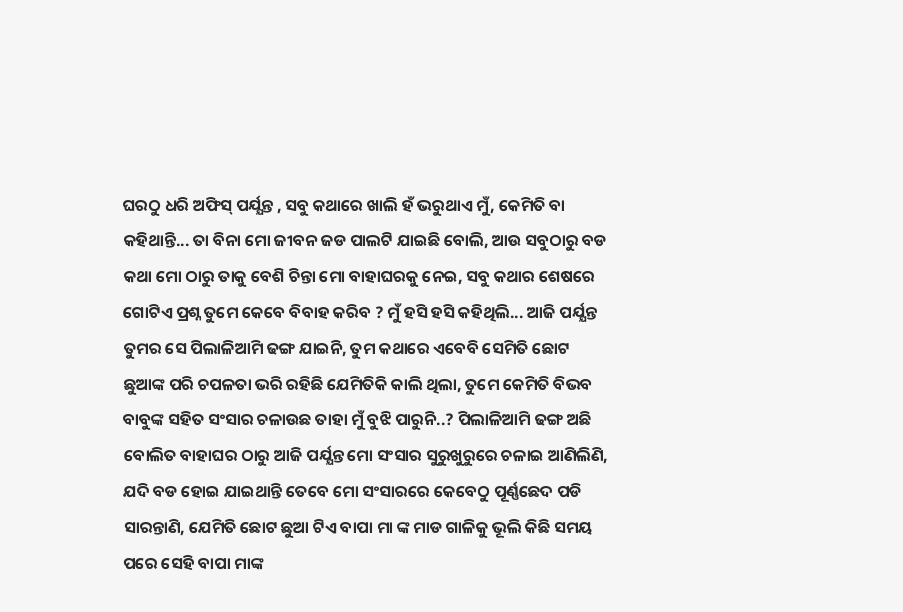ଘରଠୁ ଧରି ଅଫିସ୍ ପର୍ଯ୍ଯନ୍ତ , ସବୁ କଥାରେ ଖାଲି ହଁ ଭରୁଥାଏ ମୁଁ, କେମିତି ବା କହିଥାନ୍ତି... ତା ବିନା ମୋ ଜୀବନ ଜଡ ପାଲଟି ଯାଇଛି ବୋଲି, ଆଉ ସବୁଠାରୁ ବଡ କଥା ମୋ ଠାରୁ ତାକୁ ବେଶି ଚିନ୍ତା ମୋ ବାହାଘରକୁ ନେଇ, ସବୁ କଥାର ଶେଷରେ ଗୋଟିଏ ପ୍ରଶ୍ନ ତୁମେ କେବେ ବିବାହ କରିବ ? ମୁଁ ହସି ହସି କହିଥିଲି... ଆଜି ପର୍ଯ୍ଯନ୍ତ ତୁମର ସେ ପିଲାଳିଆମି ଢଙ୍ଗ ଯାଇନି, ତୁମ କଥାରେ ଏବେବି ସେମିତି ଛୋଟ ଛୁଆଙ୍କ ପରି ଚପଳତା ଭରି ରହିଛି ଯେମିତିକି କାଲି ଥିଲା, ତୁମେ କେମିତି ବିଭବ ବାବୁଙ୍କ ସହିତ ସଂସାର ଚଳାଉଛ ତାହା ମୁଁ ବୁଝି ପାରୁନି..? ପିଲାଳିଆମି ଢଙ୍ଗ ଅଛି ବୋଲିତ ବାହାଘର ଠାରୁ ଆଜି ପର୍ଯ୍ଯନ୍ତ ମୋ ସଂସାର ସୁରୁଖୁରୁରେ ଚଳାଇ ଆଣିଲିଣି, ଯଦି ବଡ ହୋଇ ଯାଇଥାନ୍ତି ତେବେ ମୋ ସଂସାରରେ କେବେଠୁ ପୂର୍ଣ୍ଣଛେଦ ପଡି ସାରନ୍ତାଣି, ଯେମିତି ଛୋଟ ଛୁଆ ଟିଏ ବାପା ମା ଙ୍କ ମାଡ ଗାଳିକୁ ଭୂଲି କିଛି ସମୟ ପରେ ସେହି ବାପା ମାଙ୍କ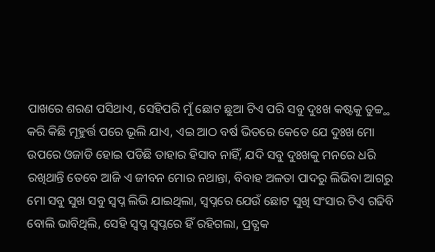ପାଖରେ ଶରଣ ପସିଥାଏ, ସେହିପରି ମୁଁ ଛୋଟ ଛୁଆ ଟିଏ ପରି ସବୁ ଦୁଃଖ କଷ୍ଟକୁ ତୁଚ୍ଚ୍ଥ କରି କିଛି ମୂହୁର୍ତ୍ତ ପରେ ଭୂଲି ଯାଏ, ଏଇ ଆଠ ବର୍ଷ ଭିତରେ କେତେ ଯେ ଦୁଃଖ ମୋ ଉପରେ ଓଜାଡି ହୋଇ ପଡିଛି ତାହାର ହିସାବ ନାହିଁ, ଯଦି ସବୁ ଦୁଃଖକୁ ମନରେ ଧରି ରଖିଥାନ୍ତି ତେବେ ଆଜି ଏ ଜୀବନ ମୋର ନଥାନ୍ତା, ବିବାହ ଅଳତା ପାଦରୁ ଲିଭିବା ଆଗରୁ ମୋ ସବୁ ସୁଖ ସବୁ ସ୍ବପ୍ନ ଲିଭି ଯାଇଥିଲା, ସ୍ବପ୍ନରେ ଯେଉଁ ଛୋଟ ସୁଖି ସଂସାର ଟିଏ ଗଢିବି ବୋଲି ଭାବିଥିଲି, ସେହି ସ୍ବପ୍ନ ସ୍ବପ୍ନରେ ହିଁ ରହିଗଲା, ପ୍ରତ୍ଯକ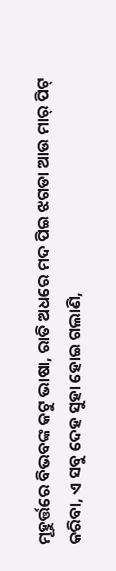ମୂହୁର୍ତ୍ତରେ ବିଭବଙ୍କ କଟୁ ଭାଷା, ରାତି ଅଧରେ ମଦ ପିଇ ଝଗଡା ଆଉ ମାର୍ ପିଟ୍ କରିବା, ଏ ସବୁ ଦେହ ସୁହା ହୋଇ ଗଲାଣି,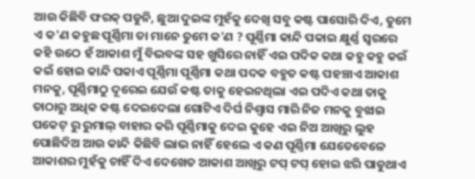ଆଉ କିଛିବି ଫରକ୍ ପଡୁନି, ଛୁଆ ଦୁଇଙ୍କ ମୁହଁକୁ ଦେଖି ସବୁ କଷ୍ଟ ପାସୋରି ଦିଏ, ତୁମେ ଏ କ'ଣ କହୁଛ ପୂର୍ଣ୍ଣିମା ତା ମାନେ ତୁମେ କ'ଣ ? ପୂର୍ଣ୍ଣିମା କାନ୍ଦି ପକାଇ କ୍ଷୁର୍ଣ୍ଣ ସ୍ବରରେ କହି ଉଠେ ହଁ ଆକାଶ ମୁଁ ବିଭବଙ୍କ ସହ ଖୁସିରେ ନାହିଁ ଏଇ ପଦିକ କଥା କହୁ କହୁ କଇଁ କଇଁ ହୋଇ କାନ୍ଦି ପକାଏ ପୂର୍ଣ୍ଣିମା ପୂର୍ଣ୍ଣିମା କଥା ପଦକ ବହୁତ କଷ୍ଟ ପହଞ୍ଚାଏ ଆକାଶ ମନକୁ, ପୂର୍ଣ୍ଣିମାଠୁ ଦୂରେଇ ଯେଉଁ କଷ୍ଟ ତାକୁ ହେଇନଥିଲା ଏଇ ପଦିଏ କଥା ତାକୁ ତାଠାରୁ ଅଧିକ କଷ୍ଟ ଦେଇଦେଲା ଗୋଟିଏ ଦିର୍ଘ ନିଶ୍ବାସ ମାରି ନିଜ ମନକୁ ବୁଝାଇ ପକେଟ୍ ରୁ ରୁମାଲ୍ ବାହାର କରି ପୂର୍ଣ୍ଣିମାକୁ ଦେଇ କୁହେ ଏଇ ନିଅ ଆଖିରୁ ଲୁହ ପୋଛିଦିଅ ଆଉ କାନ୍ଦି କିଛିବି ଲାଭ ନାହିଁ ହେଲେ ଏ କଣ ପୂର୍ଣ୍ଣିମା ଯେତେବେଳେ ଆକାଶର ମୁହଁକୁ ଚାହିଁ ଦିଏ ଦେଖେତ ଆକାଶ ଆଖିରୁ ଟପ୍ ଟପ୍ ହୋଇ ଝରି ପାଡୁଥାଏ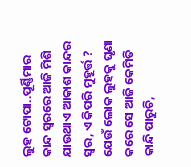ଲୁହ ଟୋପା..ପୂର୍ଣ୍ଣିମାର କାନ୍ଦ ସ୍ବରରେ ଆଜି ମିଶି ଯାଉଥାଏ ଆକାଶ କାନ୍ଦର ସ୍ବର, ଏ କିପରି ମୁହୂର୍ତ୍ତ ? ଯେଉଁ ଲୋକ ଲୁହକୁ ଘୃଣା କରେ ସେ ଆଜି କେମିତି କାନ୍ଦି ପାରୁଚି,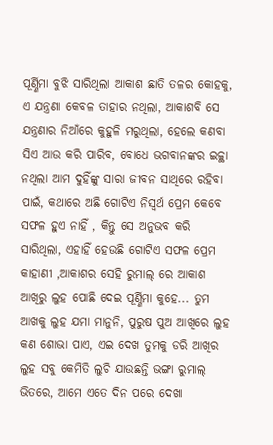ପୂର୍ଣ୍ଣିମା ବୁଝି ସାରିଥିଲା ଆକାଶ ଛାତି ତଳର କୋହକୁ, ଏ ଯନ୍ତ୍ରଣା କେବଳ ତାହାର ନଥିଲା, ଆକାଶବି ସେ ଯନ୍ତ୍ରଣାର ନିଆଁରେ କୁହୁଳି ମରୁଥିଲା, ହେଲେ କଣବା ସିଏ ଆଉ କରି ପାରିବ, ବୋଧେ ଭଗବାନଙ୍କର ଇଚ୍ଚ୍ଥା ନଥିଲା ଆମ ଦୁହିଁଙ୍କୁ ସାରା ଜୀବନ ସାଥିରେ ରହିବା ପାଇଁ, କଥାରେ ଅଛି ଗୋଟିଏ ନିସ୍ବର୍ଥ ପ୍ରେମ କେବେ ସଫଳ ହୁଏ ନାହିଁ , କିନ୍ତୁ ସେ ଅନୁଭବ କରି ସାରିଥିଲା, ଏହାହିଁ ହେଉଛି ଗୋଟିଏ ସଫଳ ପ୍ରେମ କାହାଣୀ ,ଆକାଶର ସେହି ରୁମାଲ୍ ରେ ଆକାଶ ଆଖିରୁ ଲୁହ ପୋଛି ଦେଇ ପୂର୍ଣ୍ଣିମା କୁହେ... ତୁମ ଆଖକୁ ଲୁହ ଯମା ମାନୁନି, ପୁରୁଷ ପୁଅ ଆଖିରେ ଲୁହ କଣ ଶୋଭା ପାଏ, ଏଇ ଦେଖ ତୁମକୁ ଡରି ଆଖିର ଲୁହ ସବୁ କେମିତି ଲୁଚି ଯାଉଛନ୍ତି ଭଙ୍ଗା ରୁମାଲ୍ ଭିତରେ, ଆମେ ଏତେ ଦିନ ପରେ ଦେଖା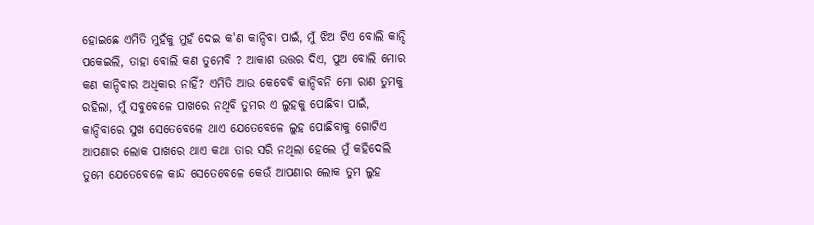ହୋଇଛେ ଏମିତି ମୁହଁକୁ ମୁହଁ ଦେଇ କ'ଣ କାନ୍ଦିବା ପାଇଁ, ମୁଁ ଝିଅ ଟିଏ ବୋଲି କାନ୍ଦି ପକେଇଲି, ତାହା ବୋଲି କଣ ତୁମେବି ? ଆକାଶ ଉତ୍ତର ଦିଏ, ପୁଅ ବୋଲି ମୋର କଣ କାନ୍ଦିବାର ଅଧିକାର ନାହିଁ? ଏମିତି ଆଉ କେବେବି କାନ୍ଦିବନି ମୋ ରାଣ ତୁମକୁ ରହିଲା, ମୁଁ ସବୁବେଳେ ପାଖରେ ନଥିବି ତୁମର ଏ ଲୁହକୁ ପୋଛିବା ପାଇଁ, କାନ୍ଦିବାରେ ସୁଖ ସେତେବେଳେ ଥାଏ ଯେତେବେଳେ ଲୁହ ପୋଛିବାକୁ ଗୋଟିଏ ଆପଣାର ଲୋକ ପାଖରେ ଥାଏ କଥା ତାର ସରି ନଥିଲା ହେଲେ ମୁଁ କହିଦେଲି ତୁମେ ଯେତେବେଳେ କାନ୍ଦ ସେତେବେଳେ କେଉଁ ଆପଣାର ଲୋକ ତୁମ ଲୁହ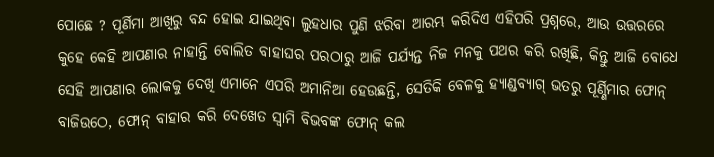ପୋଛେ ? ପୂର୍ଣିମା ଆଖିରୁ ବନ୍ଦ ହୋଇ ଯାଇଥିବା ଲୁହଧାର ପୁଣି ଝରିବା ଆରମ୍ଭ କରିଦିଏ ଏହିପରି ପ୍ରଶ୍ନରେ, ଆଉ ଉତ୍ତରରେ କୁହେ କେହି ଆପଣାର ନାହାନ୍ତି ବୋଲିତ ବାହାଘର ପରଠାରୁ ଆଜି ପର୍ଯ୍ଯନ୍ତ ନିଜ ମନକୁ ପଥର କରି ରଖିଛି, କିନ୍ତୁ ଆଜି ବୋଧେ ସେହି ଆପଣାର ଲୋକକୁ ଦେଖି ଏମାନେ ଏପରି ଅମାନିଆ ହେଉଛନ୍ତି, ସେତିକି ବେଳକୁ ହ୍ଯାଣ୍ଡବ୍ଯାଗ୍ ଭତରୁ ପୂର୍ଣ୍ଣିମାର ଫୋନ୍ ବାଜିଉଠେ, ଫୋନ୍ ବାହାର କରି ଦେଖେତ ସ୍ବାମି ବିଭବଙ୍କ ଫୋନ୍ କଲ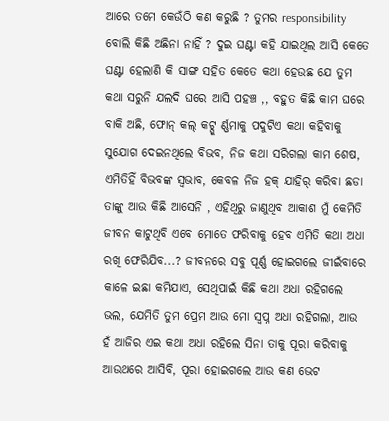ଆରେ ତମେ କେଉଁଠି କଣ କରୁଛି ? ତୁମର responsibility ବୋଲି କିଛି ଅଛିନା ନାହିଁ ? ଦୁଇ ଘଣ୍ଟା କହି ଯାଇଥିଲ ଆସି କେତେ ଘଣ୍ଟା ହେଲାଣି କି ସାଙ୍ଗ ସହିତ କେତେ କଥା ହେଉଛ ଯେ ତୁମ କଥା ସରୁନି ଯଲଦି ଘରେ ଆସି ପହଞ୍ଚ ,, ବହୁତ କିଛି କାମ ଘରେ ବାକି ଅଛି, ଫୋନ୍ କଲ୍ କଟ୍ପୂ ର୍ଣ୍ଣମାକୁ ପଦୁଟିଏ କଥା କହିବାକୁ ସୁଯୋଗ ଦେଇନଥିଲେ ବିଭବ, ନିଜ କଥା ସରିଗଲା କାମ ଶେଷ, ଏମିତିହିଁ ବିଭବଙ୍କ ସ୍ବଭାବ, କେବଳ ନିଜ ହକ୍ ଯାହିର୍ କରିବା ଛଡା ତାଙ୍କୁ ଆଉ କିଛି ଆସେନି , ଏହିଥିରୁ ଜାଣୁଥିବ ଆକାଶ ମୁଁ କେମିତି ଜୀବନ କାଟୁଥିବି ଏବେ ମୋତେ ଫରିବାକୁ ହେବ ଏମିତି କଥା ଅଧା ରଖି ଫେରିଯିବ...? ଜୀବନରେ ସବୁ ପୂର୍ଣ୍ଣ ହୋଇଗଲେ ଜୀଇଁବାରେ କାଳେ ଇଛା କମିଯାଏ, ସେଥିପାଇଁ କିଛି କଥା ଅଧା ରହିଗଲେ ଭଲ, ଯେମିତି ତୁମ ପ୍ରେମ ଆଉ ମୋ ସ୍ବପ୍ନ ଅଧା ରହିଗଲା, ଆଉ ହଁ ଆଜିର ଏଇ କଥା ଅଧା ରହିଲେ ସିନା ତାକୁ ପୂରା କରିବାକୁ ଆଉଥରେ ଆସିବି, ପୂରା ହୋଇଗଲେ ଆଉ କଣ ଭେଟ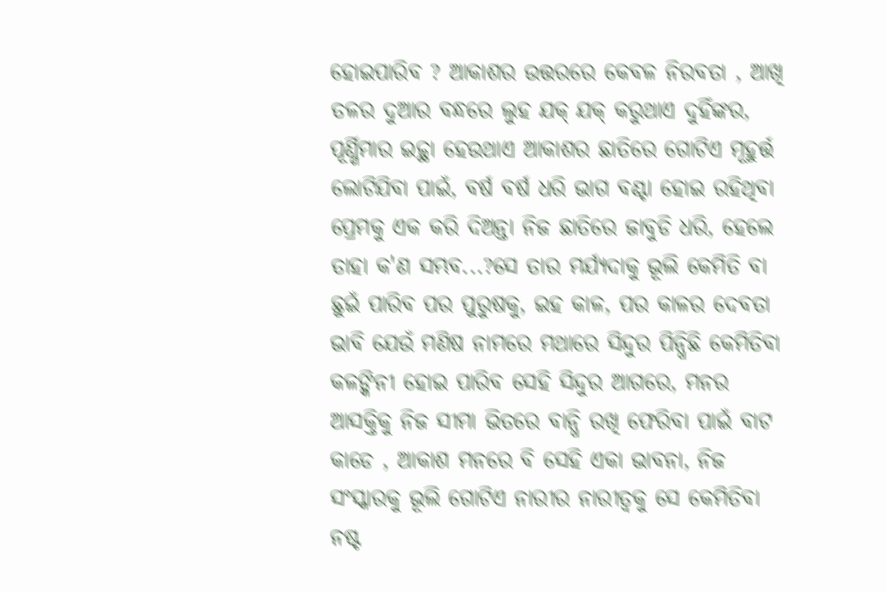ହୋଇପାରିବ ? ଆକାଶର ଉତ୍ତରରେ କେବଳ ନିରବତା , ଆଖି ତଳର ଦୁଆର ବନ୍ଧରେ ଲୁହ ଯକ୍ ଯକ୍ କରୁଥାଏ ଦୁହିଁଙ୍କର, ପୂର୍ଣ୍ଣିମାର ଇଚ୍ଚ୍ଥା ହେଉଥାଏ ଆକାଶର ଛାତିରେ ଗୋଟିଏ ମୂହୁର୍ତ୍ତ ଲୋଟିଯିବା ପାଇଁ, ବର୍ଷ ବର୍ଷ ଧରି ଭାଗ ବଣ୍ଟା ହୋଇ ରହିଥିବା ପ୍ରେମକୁ ଏକ କରି ଦିଅନ୍ତା ନିଜ ଛାତିରେ ଜାବୁଡି ଧରି, ହେଲେ ତାହା କ'ଣ ସମ୍ଭବ...?ସେ ତାର ମର୍ଯ୍ଯଦାକୁ ଭୂଲି କେମିତି ବା ଛୁଇଁ ପାରିବ ପର ପୁରୁଷକୁ, ଇହ କାଳ, ପର କାଳର ଦେବତା ଭାବି ଯେଉଁ ମଣିଷ ନାମରେ ମଥାରେ ସିନ୍ଦୁର ପିନ୍ଧିଛି କେମିତିବା କଳଙ୍କିନୀ ହୋଇ ପାରିବ ସେହି ସିନ୍ଦୁର ଆଗରେ, ମନର ଆସକ୍ତିକୁ ନିଜ ସୀମା ଭିତରେ ବାନ୍ଧି ରଖି ଫେରିବା ପାଇଁ ବାଟ କାଡେ , ଆକାଶ ମନରେ ବି ସେହି ଏକା ଭାବନା, ନିଜ ସଂସ୍କାରକୁ ଭୂଲି ଗୋଟିଏ ନାରୀର ନାରୀତ୍ବକୁ ସେ କେମିତିବା ନଷ୍ଟ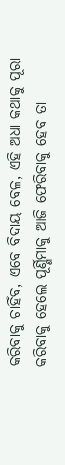କରିବାକୁ ଚାହିଁବ, ଏବେ ବିଦାୟ ବେଳ, ଏହି ଅଧା କଥାକୁ ପୂରା କରିବାକୁ ହେଲେ ପୂର୍ଣ୍ଣିମାକୁ ଆଜି ଫେରିବାକୁ ହେବ ତା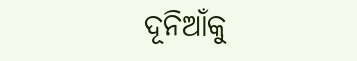ଦୂନିଆଁକୁ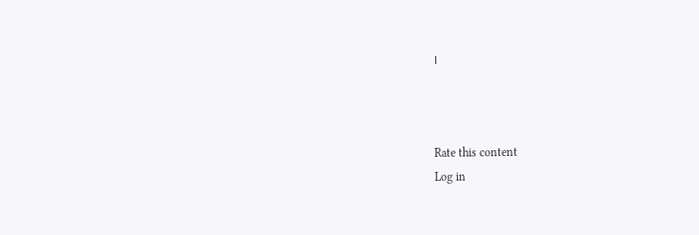।



Rate this content
Log in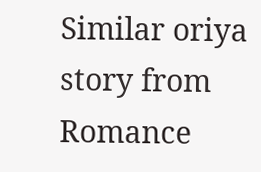Similar oriya story from Romance